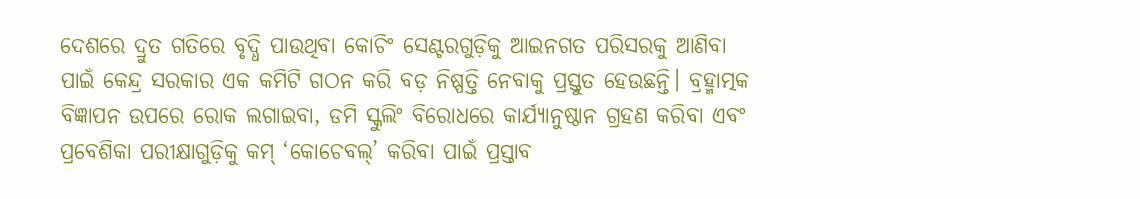ଦେଶରେ ଦ୍ରୁତ ଗତିରେ ବୃଦ୍ଧି ପାଉଥିବା କୋଚିଂ ସେଣ୍ଟରଗୁଡ଼ିକୁ ଆଇନଗତ ପରିସରକୁ ଆଣିବା ପାଇଁ କେନ୍ଦ୍ର ସରକାର ଏକ କମିଟି ଗଠନ କରି ବଡ଼ ନିଷ୍ପତ୍ତି ନେବାକୁ ପ୍ରସ୍ତୁତ ହେଉଛନ୍ତି। ବ୍ରହ୍ମାତ୍ମକ ବିଜ୍ଞାପନ ଉପରେ ରୋକ ଲଗାଇବା, ଡମି ସ୍କୁଲିଂ ବିରୋଧରେ କାର୍ଯ୍ୟାନୁଷ୍ଠାନ ଗ୍ରହଣ କରିବା ଏବଂ ପ୍ରବେଶିକା ପରୀକ୍ଷାଗୁଡ଼ିକୁ କମ୍ ‘କୋଚେବଲ୍’ କରିବା ପାଇଁ ପ୍ରସ୍ତାବ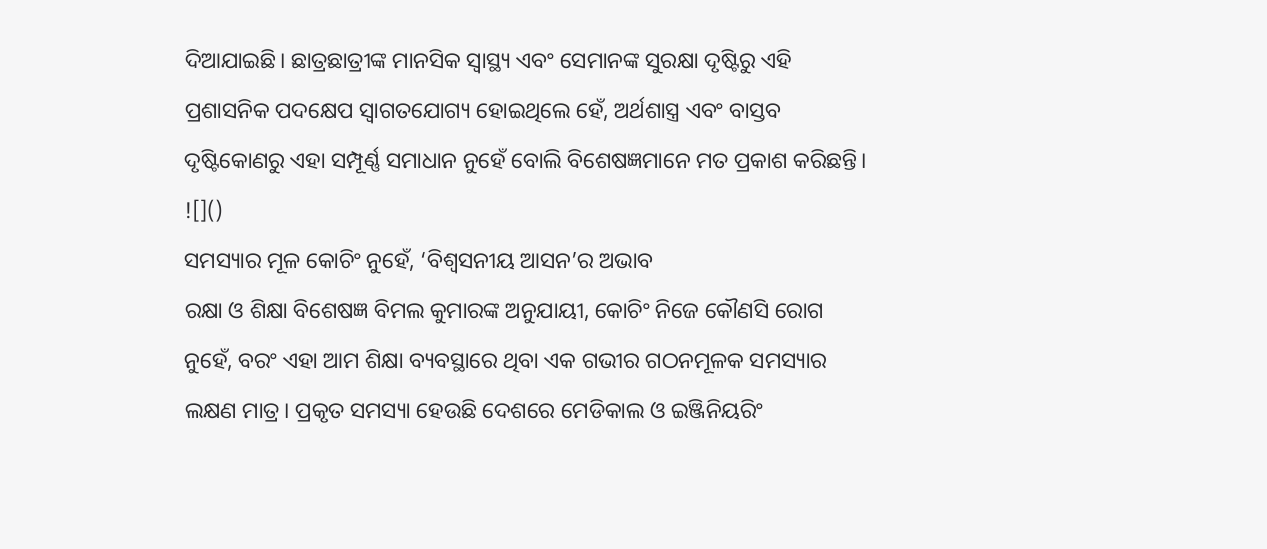ଦିଆଯାଇଛି। ଛାତ୍ରଛାତ୍ରୀଙ୍କ ମାନସିକ ସ୍ୱାସ୍ଥ୍ୟ ଏବଂ ସେମାନଙ୍କ ସୁରକ୍ଷା ଦୃଷ୍ଟିରୁ ଏହି ପ୍ରଶାସନିକ ପଦକ୍ଷେପ ସ୍ୱାଗତଯୋଗ୍ୟ ହୋଇଥିଲେ ହେଁ, ଅର୍ଥଶାସ୍ତ୍ର ଏବଂ ବାସ୍ତବ ଦୃଷ୍ଟିକୋଣରୁ ଏହା ସମ୍ପୂର୍ଣ୍ଣ ସମାଧାନ ନୁହେଁ ବୋଲି ବିଶେଷଜ୍ଞମାନେ ମତ ପ୍ରକାଶ କରିଛନ୍ତି।
![]()
ସମସ୍ୟାର ମୂଳ କୋଚିଂ ନୁହେଁ, ‘ବିଶ୍ୱସନୀୟ ଆସନ’ର ଅଭାବ
ରକ୍ଷା ଓ ଶିକ୍ଷା ବିଶେଷଜ୍ଞ ବିମଲ କୁମାରଙ୍କ ଅନୁଯାୟୀ, କୋଚିଂ ନିଜେ କୌଣସି ରୋଗ ନୁହେଁ, ବରଂ ଏହା ଆମ ଶିକ୍ଷା ବ୍ୟବସ୍ଥାରେ ଥିବା ଏକ ଗଭୀର ଗଠନମୂଳକ ସମସ୍ୟାର ଲକ୍ଷଣ ମାତ୍ର। ପ୍ରକୃତ ସମସ୍ୟା ହେଉଛି ଦେଶରେ ମେଡିକାଲ ଓ ଇଞ୍ଜିନିୟରିଂ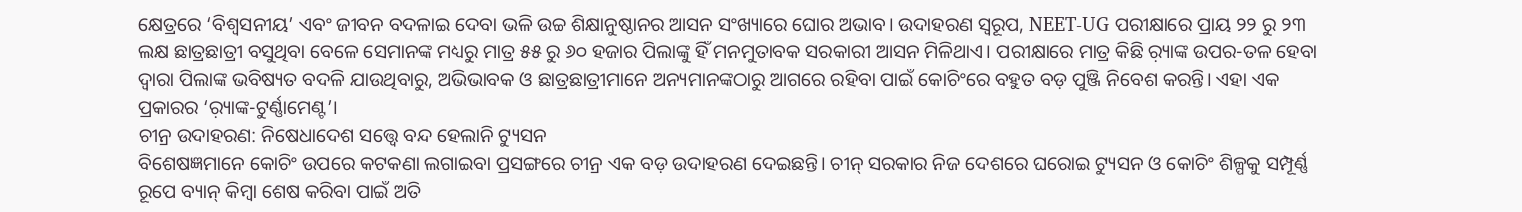କ୍ଷେତ୍ରରେ ‘ବିଶ୍ୱସନୀୟ’ ଏବଂ ଜୀବନ ବଦଳାଇ ଦେବା ଭଳି ଉଚ୍ଚ ଶିକ୍ଷାନୁଷ୍ଠାନର ଆସନ ସଂଖ୍ୟାରେ ଘୋର ଅଭାବ। ଉଦାହରଣ ସ୍ୱରୂପ, NEET-UG ପରୀକ୍ଷାରେ ପ୍ରାୟ ୨୨ ରୁ ୨୩ ଲକ୍ଷ ଛାତ୍ରଛାତ୍ରୀ ବସୁଥିବା ବେଳେ ସେମାନଙ୍କ ମଧ୍ୟରୁ ମାତ୍ର ୫୫ ରୁ ୬୦ ହଜାର ପିଲାଙ୍କୁ ହିଁ ମନମୁତାବକ ସରକାରୀ ଆସନ ମିଳିଥାଏ। ପରୀକ୍ଷାରେ ମାତ୍ର କିଛି ର଼୍ୟାଙ୍କ ଉପର-ତଳ ହେବା ଦ୍ୱାରା ପିଲାଙ୍କ ଭବିଷ୍ୟତ ବଦଳି ଯାଉଥିବାରୁ, ଅଭିଭାବକ ଓ ଛାତ୍ରଛାତ୍ରୀମାନେ ଅନ୍ୟମାନଙ୍କଠାରୁ ଆଗରେ ରହିବା ପାଇଁ କୋଚିଂରେ ବହୁତ ବଡ଼ ପୁଞ୍ଜି ନିବେଶ କରନ୍ତି। ଏହା ଏକ ପ୍ରକାରର ‘ର଼୍ୟାଙ୍କ-ଟୁର୍ଣ୍ଣାମେଣ୍ଟ’।
ଚୀନ୍ର ଉଦାହରଣ: ନିଷେଧାଦେଶ ସତ୍ତ୍ୱେ ବନ୍ଦ ହେଲାନି ଟ୍ୟୁସନ
ବିଶେଷଜ୍ଞମାନେ କୋଚିଂ ଉପରେ କଟକଣା ଲଗାଇବା ପ୍ରସଙ୍ଗରେ ଚୀନ୍ର ଏକ ବଡ଼ ଉଦାହରଣ ଦେଇଛନ୍ତି। ଚୀନ୍ ସରକାର ନିଜ ଦେଶରେ ଘରୋଇ ଟ୍ୟୁସନ ଓ କୋଚିଂ ଶିଳ୍ପକୁ ସମ୍ପୂର୍ଣ୍ଣ ରୂପେ ବ୍ୟାନ୍ କିମ୍ବା ଶେଷ କରିବା ପାଇଁ ଅତି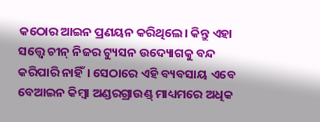କଠୋର ଆଇନ ପ୍ରଣୟନ କରିଥିଲେ। କିନ୍ତୁ ଏହା ସତ୍ତ୍ୱେ ଚୀନ୍ ନିଜର ଟ୍ୟୁସନ ଉଦ୍ୟୋଗକୁ ବନ୍ଦ କରିପାରି ନାହିଁ। ସେଠାରେ ଏହି ବ୍ୟବସାୟ ଏବେ ବେଆଇନ କିମ୍ବା ଅଣ୍ଡରଗ୍ରାଉଣ୍ଡ୍ ମାଧ୍ୟମରେ ଅଧିକ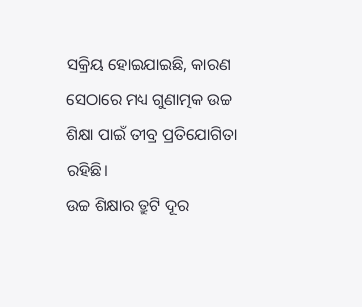ସକ୍ରିୟ ହୋଇଯାଇଛି, କାରଣ ସେଠାରେ ମଧ୍ୟ ଗୁଣାତ୍ମକ ଉଚ୍ଚ ଶିକ୍ଷା ପାଇଁ ତୀବ୍ର ପ୍ରତିଯୋଗିତା ରହିଛି।
ଉଚ୍ଚ ଶିକ୍ଷାର ତ୍ରୁଟି ଦୂର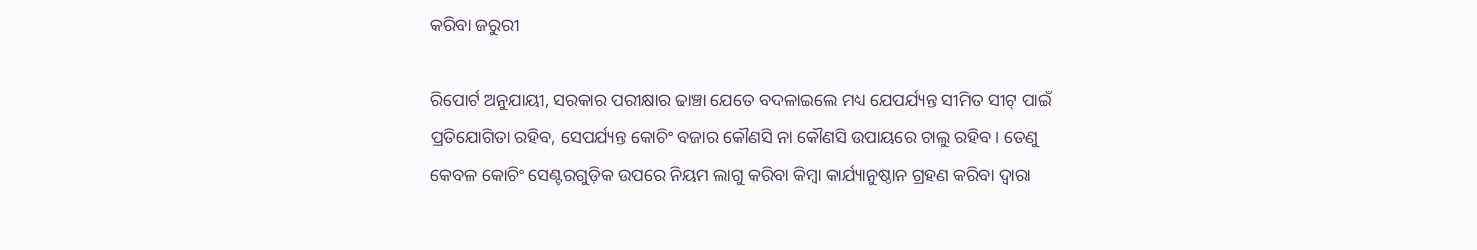କରିବା ଜରୁରୀ

ରିପୋର୍ଟ ଅନୁଯାୟୀ, ସରକାର ପରୀକ୍ଷାର ଢାଞ୍ଚା ଯେତେ ବଦଳାଇଲେ ମଧ୍ୟ ଯେପର୍ଯ୍ୟନ୍ତ ସୀମିତ ସୀଟ୍ ପାଇଁ ପ୍ରତିଯୋଗିତା ରହିବ, ସେପର୍ଯ୍ୟନ୍ତ କୋଚିଂ ବଜାର କୌଣସି ନା କୌଣସି ଉପାୟରେ ଚାଲୁ ରହିବ। ତେଣୁ କେବଳ କୋଚିଂ ସେଣ୍ଟରଗୁଡ଼ିକ ଉପରେ ନିୟମ ଲାଗୁ କରିବା କିମ୍ବା କାର୍ଯ୍ୟାନୁଷ୍ଠାନ ଗ୍ରହଣ କରିବା ଦ୍ୱାରା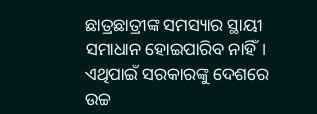ଛାତ୍ରଛାତ୍ରୀଙ୍କ ସମସ୍ୟାର ସ୍ଥାୟୀ ସମାଧାନ ହୋଇପାରିବ ନାହିଁ। ଏଥିପାଇଁ ସରକାରଙ୍କୁ ଦେଶରେ ଉଚ୍ଚ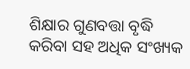ଶିକ୍ଷାର ଗୁଣବତ୍ତା ବୃଦ୍ଧି କରିବା ସହ ଅଧିକ ସଂଖ୍ୟକ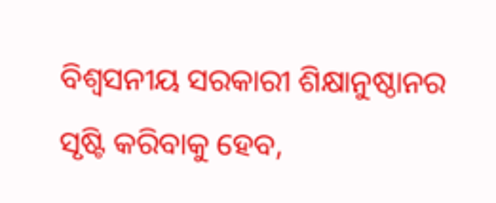ବିଶ୍ୱସନୀୟ ସରକାରୀ ଶିକ୍ଷାନୁଷ୍ଠାନର ସୃଷ୍ଟି କରିବାକୁ ହେବ,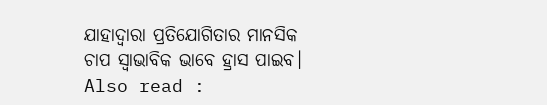ଯାହାଦ୍ୱାରା ପ୍ରତିଯୋଗିତାର ମାନସିକ ଚାପ ସ୍ୱାଭାବିକ ଭାବେ ହ୍ରାସ ପାଇବ।
Also read :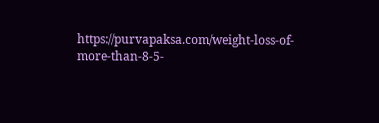https://purvapaksa.com/weight-loss-of-more-than-8-5-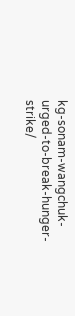kg-sonam-wangchuk-urged-to-break-hunger-strike/